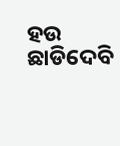ହଉ ଛାଡିଦେବି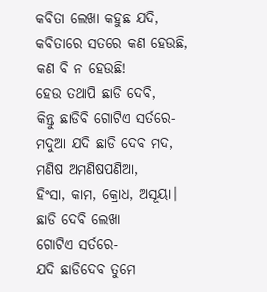କବିତା ଲେଖା କହୁଛ ଯଦି,
କବିତାରେ ସତରେ କଣ ହେଉଛି,
କଣ ବି ନ ହେଉଛି!
ହେଉ ତଥାପି ଛାଡି ଦେବି,
କିନ୍ତୁ ଛାଡିବି ଗୋଟିଏ ସର୍ତରେ-
ମଦୁଆ ଯଦି ଛାଡି ଦେବ ମଦ,
ମଣିଷ ଅମଣିଷପଣିଆ,
ହିଂସା, କାମ, କ୍ରୋଧ, ଅସୂୟା।
ଛାଡି ଦେବି ଲେଖା
ଗୋଟିଏ ସର୍ତରେ-
ଯଦି ଛାଡିଦେବ ତୁମେ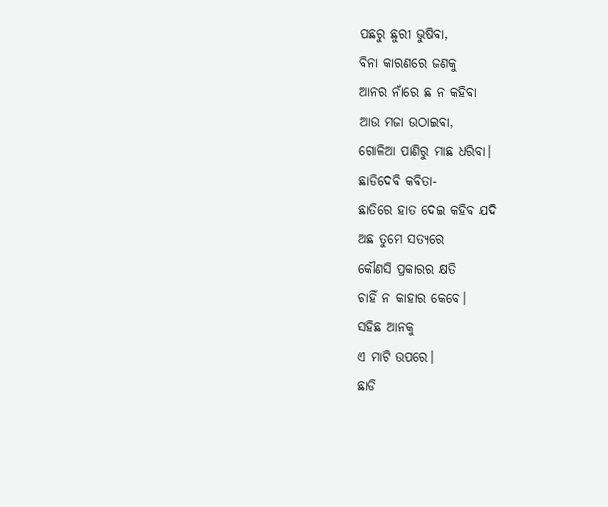ପଛରୁ ଛୁରୀ ଭୁଷିବା,
ବିନା କାରଣରେ ଜଣକୁ
ଆନର ନାଁରେ ଛ ନ କହିବା
ଆଉ ମଜା ଉଠାଇବା,
ଗୋଳିଆ ପାଣିରୁ ମାଛ ଧରିବା।
ଛାଡିଦେବି କବିତା-
ଛାତିରେ ହାତ ଦେଇ କହିବ ଯଦି
ଅଛ ତୁମେ ସତ୍ଯରେ
କୌଣସି ପ୍ରକାରର କ୍ଷତି
ଚାହିଁ ନ କାହାର କେବେ।
ସହିଛ ଆନକୁ
ଏ ମାଟି ଉପରେ।
ଛାଡି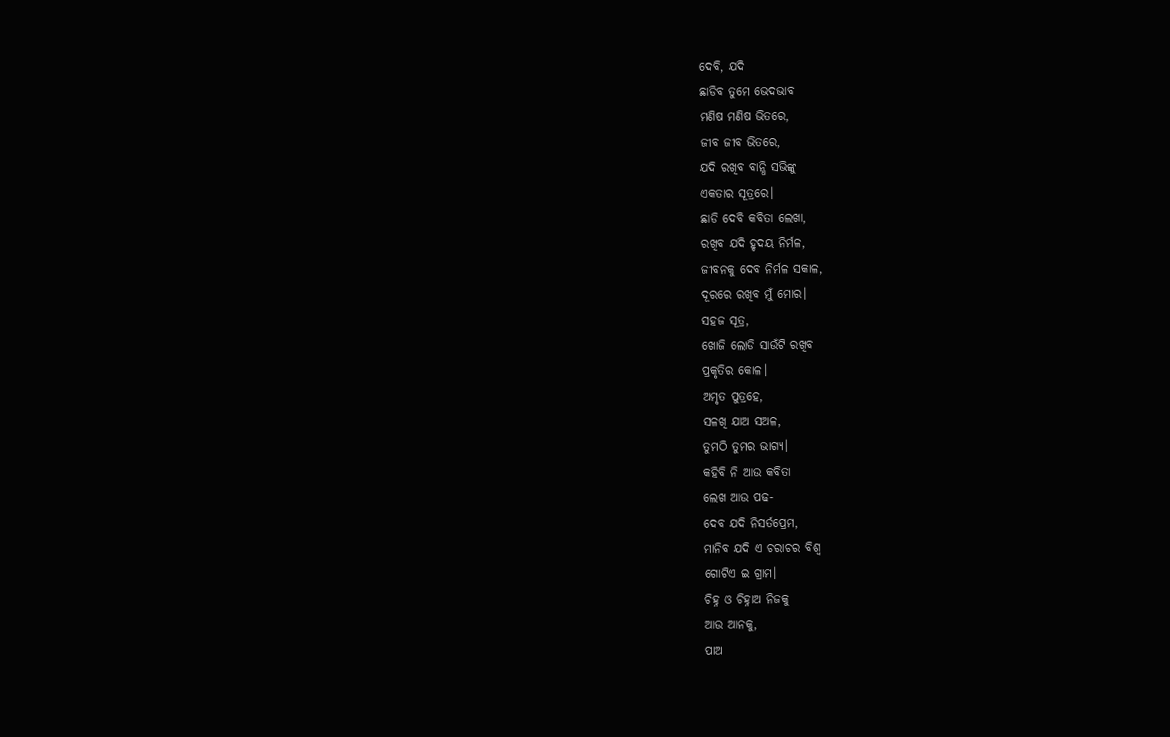ଦେବି, ଯଦି
ଛାଡିବ ତୁମେ ଭେଦଭାବ
ମଣିଷ ମଣିଷ ଭିତରେ,
ଜୀବ ଜୀବ ଭିତରେ,
ଯଦି ରଖିବ ବାନ୍ଧି ସଭିଙ୍କୁ
ଏକତାର ସୂତ୍ରରେ।
ଛାଡି ଦେବି କବିତା ଲେଖା,
ରଖିବ ଯଦି ହୃଦୟ ନିର୍ମଳ,
ଜୀବନକୁ ଦେବ ନିର୍ମଳ ସକାଳ,
ଦୂରରେ ରଖିବ ମୁଁ ମୋର।
ସହଜ ସୂତ୍ର,
ଖୋଜି ଲୋଡି ସାଉଁଟି ରଖିବ
ପ୍ରକୃତିର କୋଳ।
ଅମୃତ ପୁତ୍ରହେ,
ସଳଖି ଯାଅ ସଅଳ,
ତୁମଠି ତୁମର ଭାଗ୍ୟ।
କହିବି ନି ଆଉ କବିତା
ଲେଖ ଆଉ ପଢ-
ଦେବ ଯଦି ନିସର୍ତପ୍ରେମ,
ମାନିବ ଯଦି ଏ ଚରାଚର ବିଶ୍ୱ
ଗୋଟିଏ ଇ ଗ୍ରାମ।
ଚିହ୍ନ ଓ ଚିହ୍ନାଅ ନିଜକୁ
ଆଉ ଆନକୁ,
ପାଅ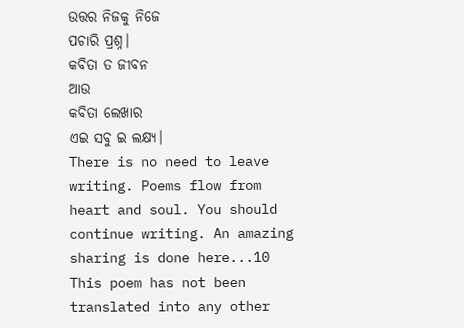ଉତ୍ତର ନିଜକୁ ନିଜେ
ପଚାରି ପ୍ରଶ୍ନ।
କବିତା ତ ଜୀବନ
ଆଉ
କବିତା ଲେଖାର
ଏଇ ସବୁ ଇ ଲକ୍ଷ୍ୟ।
There is no need to leave writing. Poems flow from heart and soul. You should continue writing. An amazing sharing is done here...10
This poem has not been translated into any other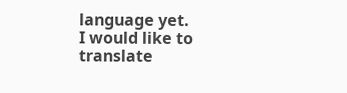language yet.
I would like to translate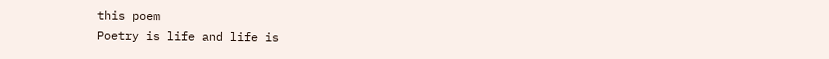this poem
Poetry is life and life is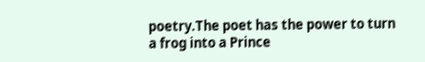poetry.The poet has the power to turn a frog into a Prince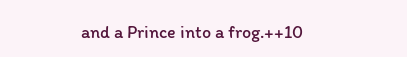and a Prince into a frog.++10